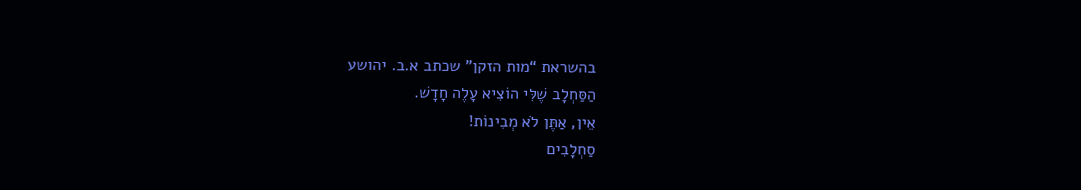בהשראת “מות הזקן” שכתב א.ב. יהושע
הַסַּחְלָב שֶׁלִּי הוֹצִיא עָלֶה חָדָשׁ.
אֵין, אַתֶּן לֹא מְבִינוֹת!
סַחְלָבִים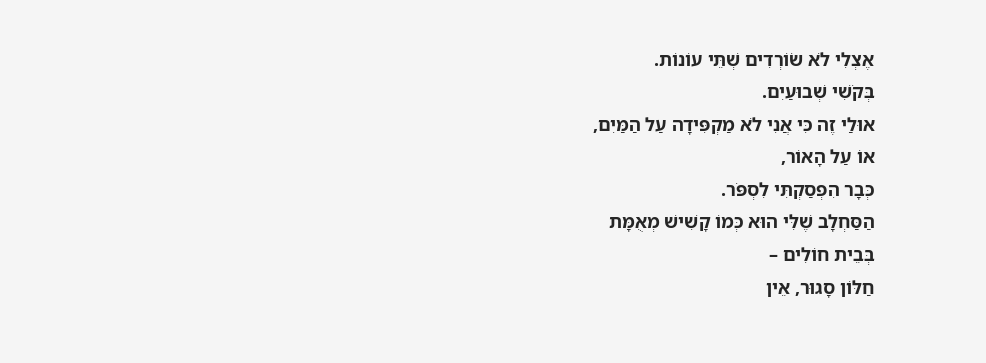אֶצְלִי לֹא שׂוֹרְדִים שְׁתֵּי עוֹנוֹת.
בְּקֹשִׁי שְׁבוּעַיִם.
אוּלַי זֶה כִּי אֲנִי לֹא מַקְפִּידָה עַל הַמַּיִם,
אוֹ עַל הָאוֹר,
כְּבָר הִפְסַקְתִּי לִסְפֹּר.
הַסַּחְלָב שֶׁלִּי הוּא כְּמוֹ קָשִׁישׁ מְאֻמָּת
בְּבֵית חוֹלִים –
חַלּוֹן סָגוּר, אֵין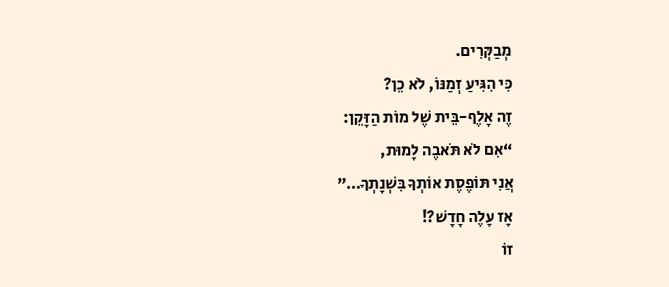מְבַקְּרִים.
כִּי הִגִּיעַ זְמַנּוֹ, לֹא כֵן?
זֶה אָלֶף-בֵּית שֶׁל מוֹת הַזָּקֵן:
“אִם לֹא תֹּאבֶה לָמוּת,
אֲנִי תּוֹפֶסֶת אוֹתְךָ בִּשְׁנָתְךָ…”
אָז עָלֶה חָדָשׁ?!
זוֹ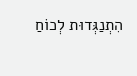הִתְנַגְּדוּת לְכוֹחַ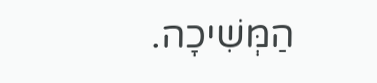הַמְּשִׁיכָה.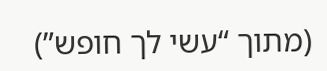(מתוך “עשי לך חופש”)